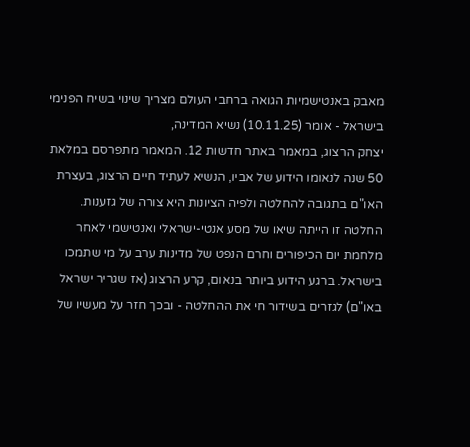מאבק באנטישמיות הגואה ברחבי העולם מצריך שינוי בשיח הפנימי בישראל - אומר (10.11.25) נשיא המדינה,
יצחק הרצוג, במאמר באתר חדשות 12. המאמר מתפרסם במלאת 50 שנה לנאומו הידוע של אביו, הנשיא לעתיד חיים הרצוג, בעצרת האו"ם בתגובה להחלטה ולפיה הציונות היא צורה של גזענות.
החלטה זו הייתה שיאו של מסע אנטי-ישראלי ואנטישמי לאחר מלחמת יום הכיפורים וחרם הנפט של מדינות ערב על מי שתמכו בישראל. ברגע הידוע ביותר בנאום, קרע הרצוג (אז שגריר ישראל באו"ם) לגזרים בשידור חי את ההחלטה - ובכך חזר על מעשיו של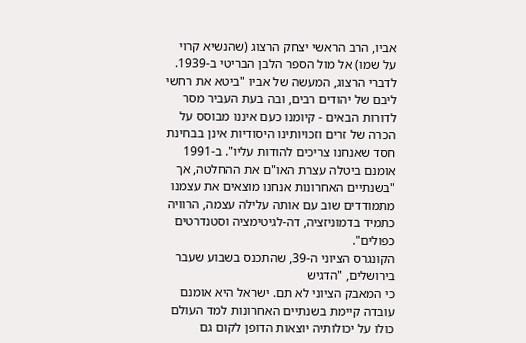אביו, הרב הראשי יצחק הרצוג (שהנשיא קרוי על שמו) אל מול הספר הלבן הבריטי ב-1939.
לדברי הרצוג, המעשה של אביו "ביטא את רחשי ליבם של יהודים רבים, ובה בעת העביר מסר לדורות הבאים - קיומנו כעם איננו מבוסס על הכרה של זרים וזכויותינו היסודיות אינן בבחינת חסד שאנחנו צריכים להודות עליו". ב-1991 אומנם ביטלה עצרת האו"ם את ההחלטה, אך "בשנתיים האחרונות אנחנו מוצאים את עצמנו מתמודדים שוב עם אותה עלילה עצמה, הרוויה כתמיד בדמוניזציה, דה-לגיטימציה וסטנדרטים כפולים".
הקונגרס הציוני ה-39, שהתכנס בשבוע שעבר בירושלים, "הדגיש
כי המאבק הציוני לא תם. ישראל היא אומנם עובדה קיימת בשנתיים האחרונות למד העולם כולו על יכולותיה יוצאות הדופן לקום גם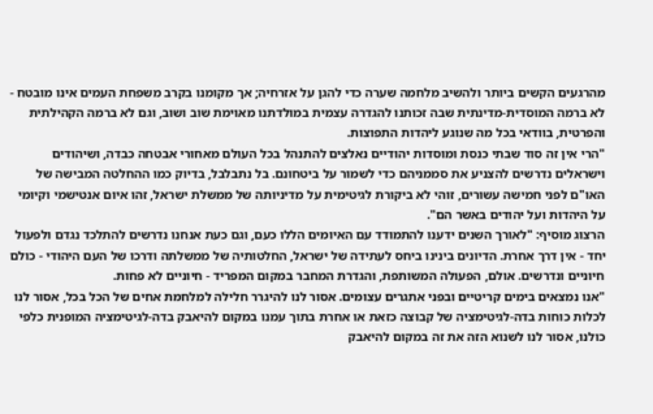מהרגעים הקשים ביותר ולהשיב מלחמה שערה כדי להגן על אזרחיה; אך מקומנו בקרב משפחת העמים אינו מובטח - לא ברמה המוסדית-מדינתית שבה זכותנו להגדרה עצמית במולדתנו מאוימת שוב ושוב, וגם לא ברמה הקהילתית והפרטית, בוודאי בכל מה שנוגע ליהדות התפוצות.
"הרי אין זה סוד שבתי כנסת ומוסדות יהודיים נאלצים להתנהל בכל העולם מאחורי אבטחה כבדה, ושיהודים וישראלים נדרשים להצניע את סממניהם כדי לשמור על ביטחונם. בל נתבלבל, בדיוק כמו ההחלטה המבישה של האו"ם לפני חמישה עשורים, זוהי לא ביקורת לגיטימית על מדיניותה של ממשלת ישראל, זהו איום אנטישמי וקיומי על היהדות ועל יהודים באשר הם".
הרצוג מוסיף: "לאורך השנים ידענו להתמודד עם האיומים הללו כעם, וגם כעת אנחנו נדרשים להתלכד נגדם ולפעול יחד - אין דרך אחרת. הדיונים בינינו ביחס לעתידה של ישראל, החלטותיה של ממשלתה ודרכו של העם היהודי - כולם חיוניים ונדרשים. אולם, הפעולה המשותפת, והגדרת המחבר במקום המפריד - חיוניים לא פחות.
"אנו נמצאים בימים קריטיים ובפני אתגרים עצומים. אסור לנו להיגרר חלילה למלחמת אחים של הכל בכל, אסור לנו לכלות כוחות בדה-לגיטימציה של קבוצה כזאת או אחרת בתוך עמנו במקום להיאבק בדה-לגיטימציה המופנית כלפי כולנו, אסור לנו לשנוא הזה את זה במקום להיאבק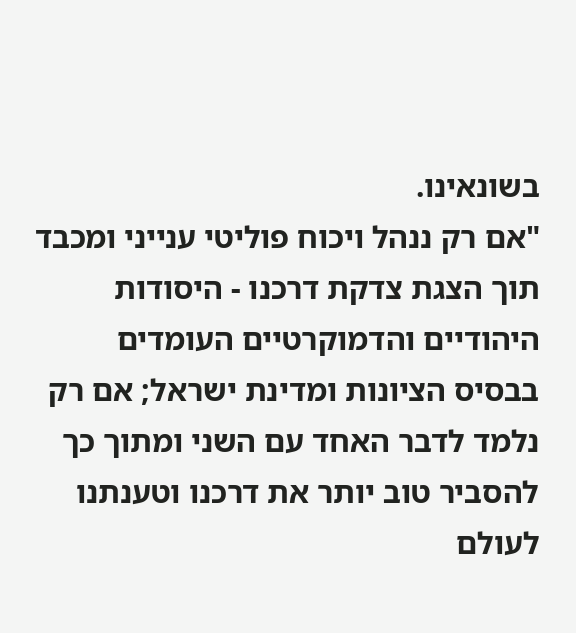בשונאינו.
"אם רק ננהל ויכוח פוליטי ענייני ומכבד תוך הצגת צדקת דרכנו - היסודות היהודיים והדמוקרטיים העומדים בבסיס הציונות ומדינת ישראל; אם רק נלמד לדבר האחד עם השני ומתוך כך להסביר טוב יותר את דרכנו וטענתנו לעולם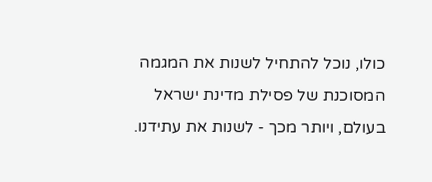כולו, נוכל להתחיל לשנות את המגמה המסוכנת של פסילת מדינת ישראל בעולם, ויותר מכך - לשנות את עתידנו.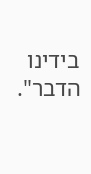בידינו הדבר".